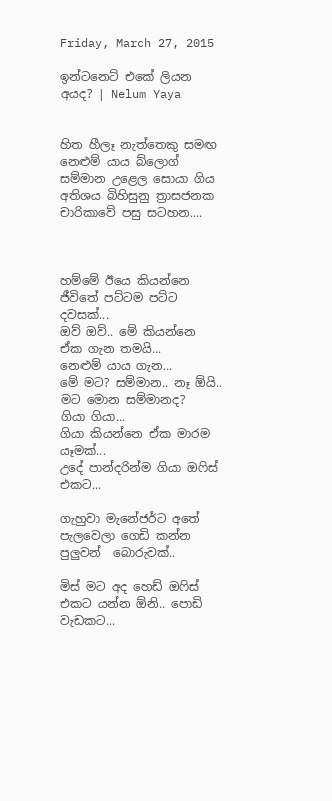Friday, March 27, 2015

ඉන්ටනෙට් එකේ ලියන අයද? | Nelum Yaya


හිත හීලෑ නැත්තෙකු සමඟ නෙළුම් යාය බ්ලොග් සම්මාන උළෙල සොයා ගිය අතිශය බිහිසුනු ත්‍රාසජනක චාරිකාවේ පසු සටහන....



හම්මේ ඊයෙ කියන්නෙ ජීවිතේ පට්ටම පට්ට දවසක්...
ඔව් ඔව්.. මේ කියන්නෙ ඒක ගැන තමයි...
නෙළුම් යාය ගැන...
මේ මට? සම්මාන.. නෑ ඕයි.. මට මොන සම්මානද?
ගියා ගියා...
ගියා කියන්නෙ ඒක මාරම යෑමක්...
උදේ පාන්දරින්ම ගියා ඔ‍ෆිස් එකට...

ගැහුවා මැනේජර්ට අතේ පැලවෙලා ගෙඩි කන්න පුලුවන්  බොරුවක්..

මිස් මට අද හෙඩ් ඔ‍ෆිස් එකට යන්න ඕනි.. පොඩි වැඩකට...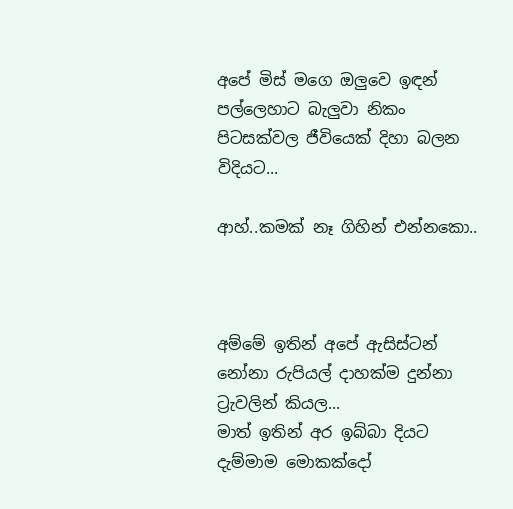අපේ මිස් මගෙ ඔලුවෙ ඉඳන් පල්ලෙහාට බැලුවා නිකං පිටසක්වල ජීවියෙක් දිහා බලන විදියට...

ආහ්..කමක් නෑ ගිහින් එන්නකො..



අම්මේ ඉතින් අපේ ඇසිස්ටන් නෝනා රුපියල් දාහක්ම දුන්නා ට්‍රැවලින් කියල...
මාත් ඉතින් අර ඉබ්බා දියට දැම්මාම මොකක්දෝ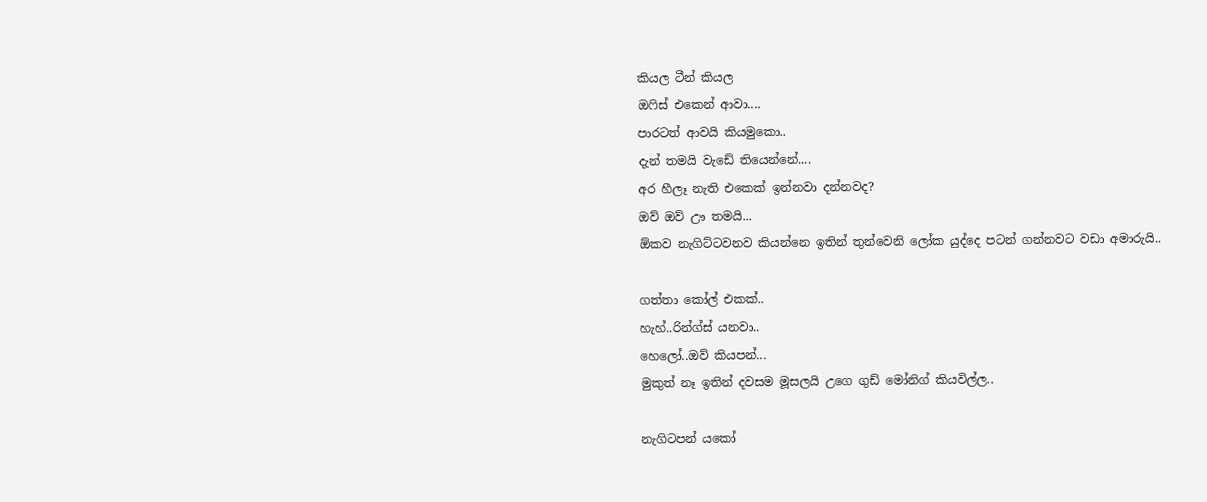කියල ටීන් කියල
ඔ‍ෆිස් එකෙන් ආවා....
පාරටත් ආවයි කියමුකො..
දැන් තමයි වැඩේ තියෙන්නේ....
අර හීලෑ නැති එකෙක් ඉන්නවා දන්නවද?
ඔව් ඔව් ඌ තමයි...
ඕකව නැගිට්ටවනව කියන්නෙ ඉතින් තුන්වෙනි ලෝක යුද්දෙ පටන් ගන්නවට වඩා අමාරුයි..

ගත්තා කෝල් එකක්..
හැහ්..රින්ග්ස් යනවා..
හෙලෝ..ඔව් කියපන්...
මුකුත් නෑ ඉතින් දවසම මූසලයි උගෙ ගුඩ් මෝනිග් කියවිල්ල..

නැගිටපන් යකෝ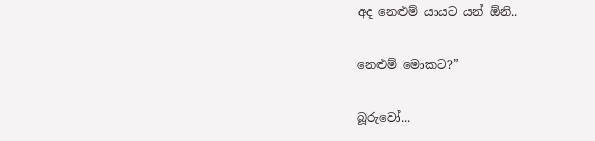අද නෙළුම් යායට යන් ඕනි..

නෙළුම් මොකට?”

බූරුවෝ...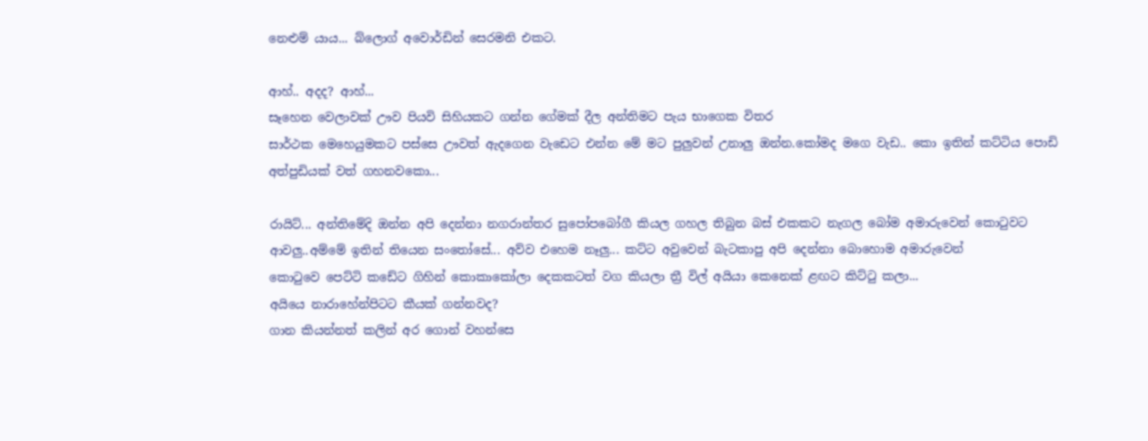නෙළුම් යාය... බ්ලොග් අවොර්ඩින් සෙරමනි එකට.

ආහ්.. අදද? ආහ්...
සෑහෙන වෙලාවක් ඌව පියවි සිහියකට ගන්න ගේමක් දීල අන්තිමට පැය භාගෙක විතර
සාර්ථක මෙහෙයුමකට පස්සෙ ඌවත් ඇදගෙන වැඩෙට එන්න මේ මට පුලුවන් උනාලු ඔන්න.කෝමද මගෙ වැඩ.. කො ඉතින් කට්ටිය පොඩි අත්පුඩියක් වත් ගහනවකො...

රායිට්... අන්තිමේදි ඔන්න අපි දෙන්නා නගරාන්තර සුපෝපබෝගී කියල ගහල තිබුන බස් එකකට නැගල බෝම අමාරුවෙන් කො‍ටුවට ආවලු..අම්මේ ඉතින් තියෙන සං‍තෝසේ... අව්ව එහෙම නෑලු... කට්ට අවුවෙන් බැටකාපු අපි දෙන්නා බොහොම අමාරුවෙන්
කො‍ටුවෙ පෙට්ටි කඩේට ගිහින් කොකාකෝලා දෙකකටත් වග කියලා ත්‍රී විල් අයියා කෙනෙක් ළඟට කිට්‍ටු කලා...
අයියෙ නාරාහේන්පිටට කීයක් ගන්නවද?
ගාන කියන්නත් කලින් අර ගොන් වහන්සෙ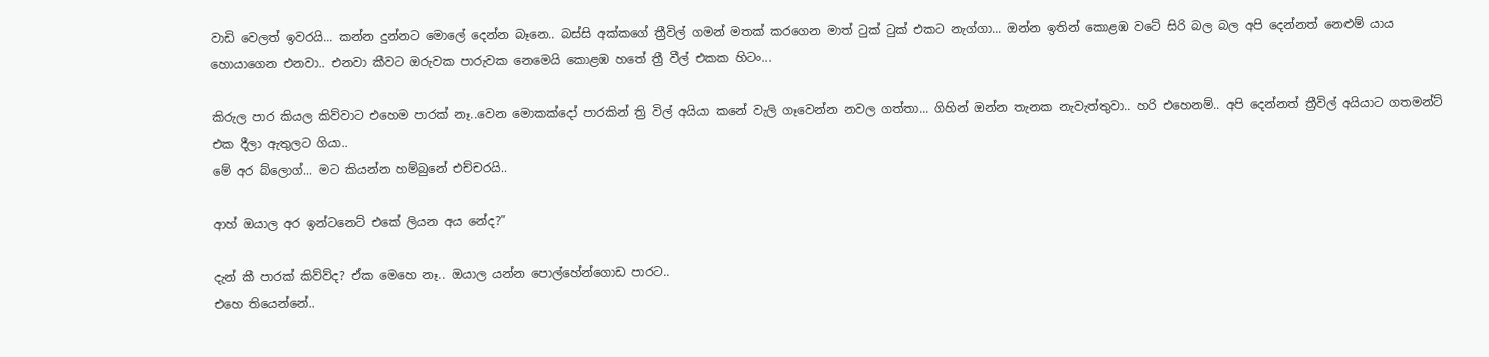වාඩි වෙලත් ඉවරයි... කන්න දුන්නට මොලේ දෙන්න බෑනෙ.. බස්සි අක්කගේ ත්‍රීවිල් ගමන් මතක් කරගෙන මාත් ‍ටුක් ‍ටුක් එකට නැග්ගා... ඔන්න ඉතින් කොළඹ වටේ සිරි බල බල අපි දෙන්නත් නෙළුම් යාය හොයාගෙන එනවා.. එනවා කීවට ඔරුවක පාරුවක නෙමෙයි කොළඹ හතේ ත්‍රී වීල් එකක හිටං...

කිරුල පාර කියල කිව්වාට එහෙම පාරක් නෑ..වෙන මොකක්දෝ පාරකින් ත්‍රි විල් අයියා කනේ වැලි ගෑවෙන්න නවල ගත්තා... ගිහින් ඔන්න තැනක නැවැත්තුවා.. හරි එහෙනම්.. අපි දෙන්නත් ත්‍රීවිල් අයියාට ගතමන්ට් එක දීලා ඇතුලට ගියා..
මේ අර බ්ලොග්... මට කියන්න හම්බුනේ එච්චරයි..

ආහ් ඔයාල අර ඉන්ටනෙට් එකේ ලියන අය නේද?”

දැන් කී පාරක් කිව්ව්ද? ඒක මෙහෙ නෑ.. ඔයාල යන්න පොල්හේන්ගොඩ පාරට..
එහෙ තියෙන්නේ..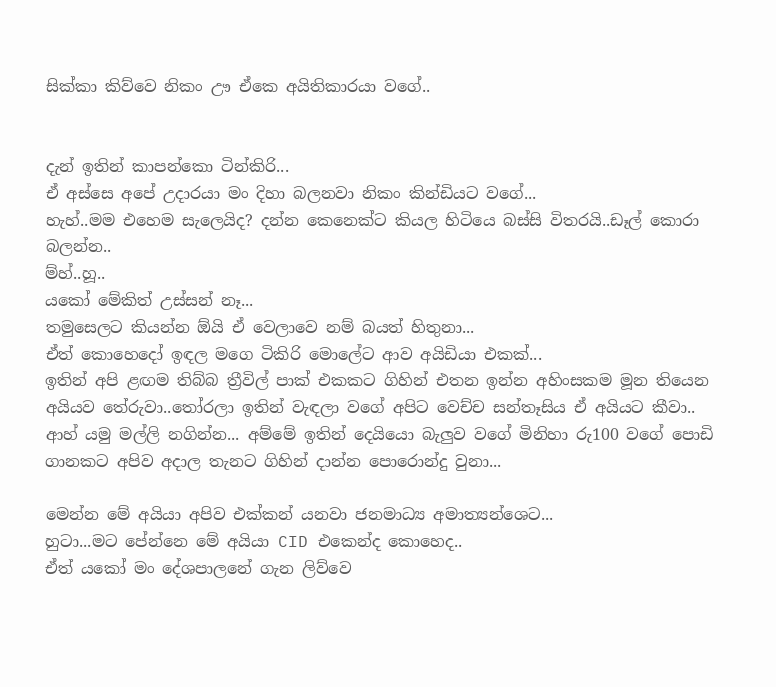සික්කා කිව්වෙ නිකං ඌ ඒකෙ අයිතිකාරයා වගේ..


දැන් ඉතින් කාපන්කො ටින්කිරි...
ඒ අස්සෙ අපේ උදාරයා මං දිහා බලනවා නිකං කින්ඩියට වගේ...
හැහ්..මම එහෙම සැලෙයිද? දන්න කෙනෙක්ට කියල හිටියෙ බස්සි විතරයි..ඩෑල් කොරා බලන්න..
ම්හ්..හූ..
යකෝ මේකිත් උස්සන් නෑ...
තමුසෙලට කියන්න ඕයි ඒ වෙලාවෙ නම් බයත් හිතුනා...
ඒත් කොහෙදෝ ඉඳල මගෙ ටිකිරි මොලේට ආව අයිඩියා එකක්...
ඉතින් අපි ළඟම තිබ්බ ත්‍රීවිල් පාක් එකකට ගිහින් එතන ඉන්න අහිංසකම මූන තියෙන අයියව තේරුවා..තෝරලා ඉතින් වැඳලා වගේ අපිට වෙච්ච සන්තෑසිය ඒ අයියට කීවා..
ආහ් යමු මල්ලි නගින්න... අම්මේ ඉතින් දෙයියො බැලුව වගේ මිනිහා රු100 වගේ පොඩි ගානකට අපිව අදාල තැනට ගිහින් දාන්න පොරොන්දු වුනා...

මෙන්න මේ අයියා අපිව එක්කන් යනවා ජනමාධ්‍ය අමාත්‍යන්ශෙට...
හුටා...මට පේන්නෙ මේ අයියා CID එකෙන්ද කොහෙද..
ඒත් යකෝ මං දේශපාලනේ ගැන ලිව්වෙ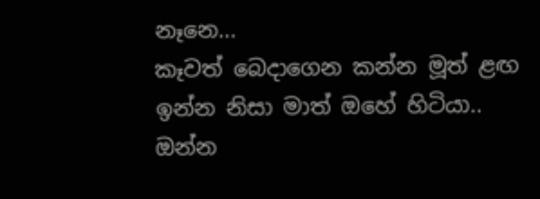නෑනෙ...
කෑවත් බෙදාගෙන කන්න මූත් ළඟ ඉන්න නිසා මාත් ඔහේ හිටියා..
ඔන්න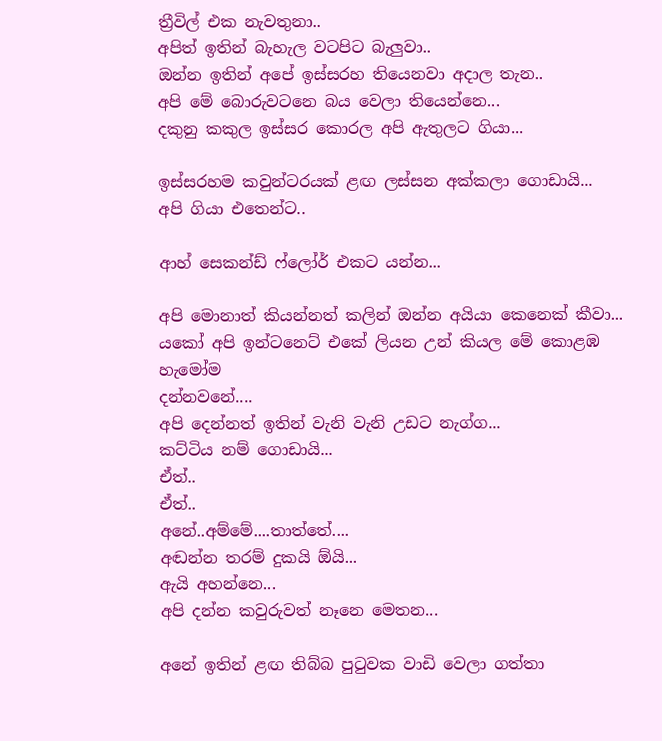ත්‍රීවිල් එක නැවතුනා..
අපිත් ඉතින් බැහැල වටපිට බැලුවා..
ඔන්න ඉතින් අපේ ඉස්සරහ තියෙනවා අදාල තැන..
අපි මේ බොරුවටනෙ බය වෙලා තියෙන්නෙ...
දකුනු කකුල ඉස්සර කොරල අපි ඇතුලට ගියා...

ඉස්සරහම කවුන්ටරයක් ළඟ ලස්සන අක්කලා ගොඩායි...
අපි ගියා එතෙන්ට..

ආහ් සෙකන්ඩ් ෆ්ලෝර් එකට යන්න...

අපි මොනාත් කියන්නත් කලින් ඔන්න අයියා කෙනෙක් කීවා...
යකෝ අපි ඉන්ටනෙට් එකේ ලියන උන් කියල මේ කොළඹ හැමෝම
දන්නවනේ....
අපි දෙන්නත් ඉතින් වැනි වැනි උඩට නැග්ග...
කට්ටිය නම් ගොඩායි...
ඒත්..
ඒත්..
අනේ..අම්මේ....තාත්තේ....
අඬන්න තරම් දුකයි ඕයි...
ඇයි අහන්නෙ...
අපි දන්න කවුරුවත් නෑනෙ මෙතන...

අනේ ඉතින් ළඟ තිබ්බ පු‍ටුවක වාඩි වෙලා ගත්තා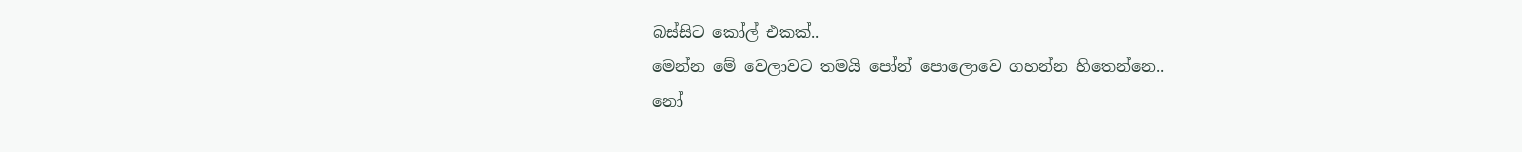බස්සිට කෝල් එකක්..
මෙන්න මේ වෙලාවට තමයි පෝන් පොලොවෙ ගහන්න හිතෙන්නෙ..
නෝ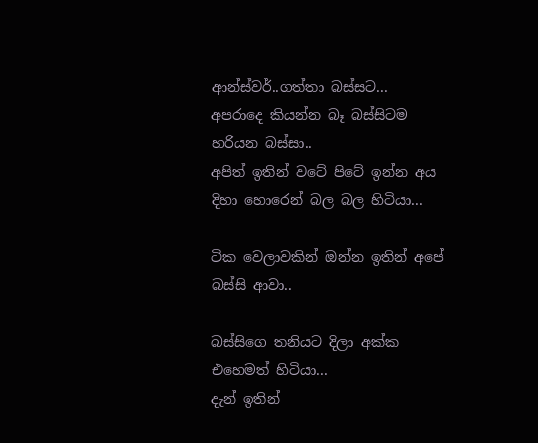ආන්ස්වර්..ගත්තා බස්සට...
අපරාදෙ කියන්න බෑ බස්සිටම හරියන බස්සා..
අපිත් ඉතින් වටේ පිටේ ඉන්න අය දිහා හොරෙන් බල බල හිටියා...

ටික වෙලාවකින් ඔන්න ඉතින් අපේ බස්සි ආවා..

බස්සිගෙ තනියට දිලා අක්ක එහෙමත් හිටියා...
දැන් ඉතින්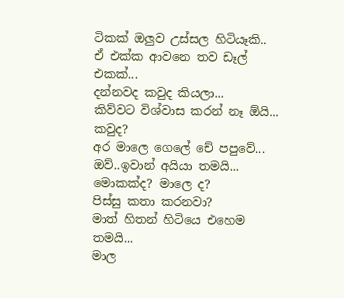ටිකක් ඔලුව උස්සල හිටියෑකි..
ඒ එක්ක ආවනෙ තව ඩෑල් එකක්...
දන්නවද කවුද කියලා...
කිව්වට විශ්වාස කරන් නෑ ඕයි...
කවුද?
අර මාලෙ ගෙලේ චේ පපුවේ...
ඔව්..ඉවාන් අයියා තමයි...
මොකක්ද? මාලෙ ද?
පිස්සු කතා කරනවා?
මාත් හිතන් හිටියෙ එහෙම තමයි...
මාල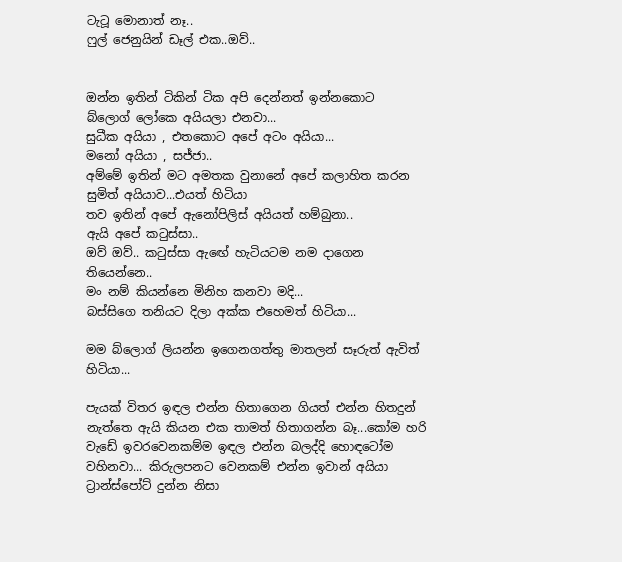ටැටූ මොනාත් නෑ..
ෆුල් ජෙනුයින් ඩෑල් එක..ඔව්..


ඔන්න ඉතින් ටිකින් ටික අපි දෙන්නත් ඉන්නකොට
බ්ලොග් ලෝකෙ අයියලා එනවා...
සුධීක අයියා , එතකොට අපේ අටං අයියා...
මනෝ අයියා , සජ්ජා..
අම්මේ ඉතින් මට අමතක වුනානේ අපේ කලාහිත කරන සුමිත් අයියාව...එයත් හිටියා
තව ඉතින් අපේ ඇනෝපිලිස් අයියත් හම්බුනා..
ඇයි අපේ ක‍ටුස්සා..
ඔව් ඔව්.. ක‍ටුස්සා ඇඟේ හැටියටම නම දාගෙන තියෙන්නෙ..
මං නම් කියන්නෙ මිනිහ කනවා මදි...
බස්සිගෙ තනියට දිලා අක්ක එහෙමත් හිටියා...

මම බ්ලොග් ලියන්න ඉගෙනගත්තු මාතලන් සෑරුත් ඇවිත් හිටියා...

පැයක් විතර ඉඳල එන්න හිතාගෙන ගියත් එන්න හිතදුන් නැත්තෙ ඇයි කියන එක තාමත් හිතාගන්න බෑ...කෝම හරි වැඩේ ඉවරවෙනකම්ම ඉඳල එන්න බලද්දි හොඳටෝම වහිනවා... කිරුලපනට වෙනකම් එන්න ඉවාන් අයියා ට්‍රාන්ස්පෝට් දුන්න නිසා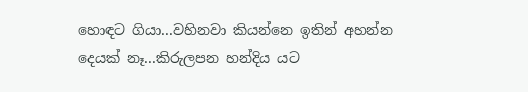හොඳට ගියා...වහිනවා කියන්නෙ ඉතින් අහන්න දෙයක් නෑ...කිරුලපන හන්දිය යට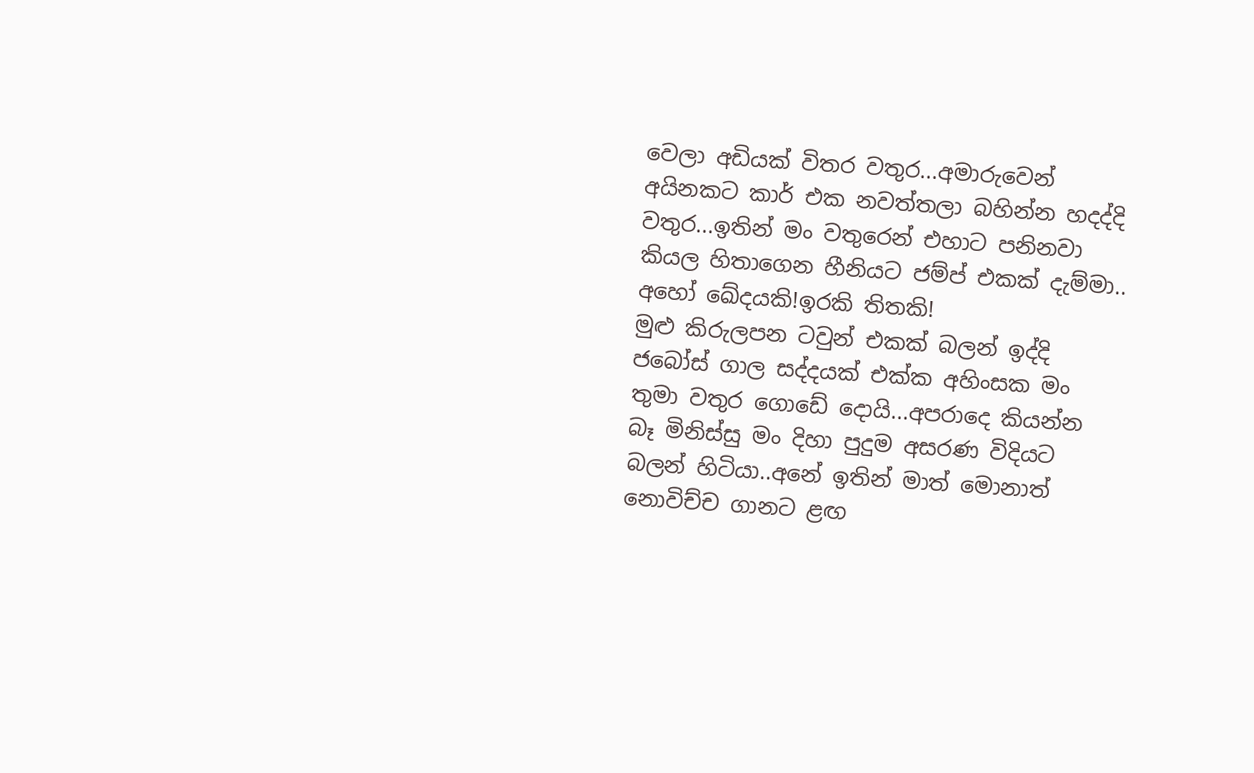වෙලා අඩියක් විතර වතුර...අමාරුවෙන් අයිනකට කාර් එක නවත්තලා බහින්න හදද්දි වතුර...ඉතින් මං වතුරෙන් එහාට පනිනවා කියල හිතාගෙන හීනියට ජම්ප් එකක් දැම්මා..
අහෝ ඛේදයකි!ඉරකි තිතකි!
මුළු කිරුලපන ටවුන් එකක් බලන් ඉද්දි ජබෝස් ගාල සද්දයක් එක්ක අහිංසක මං තුමා වතුර ගොඩේ දොයි...අපරාදෙ කියන්න බෑ මිනිස්සු මං දිහා පුදුම අසරණ විදියට බලන් හිටියා..අනේ ඉතින් මාත් මොනාත් නොවිච්ච ගානට ළඟ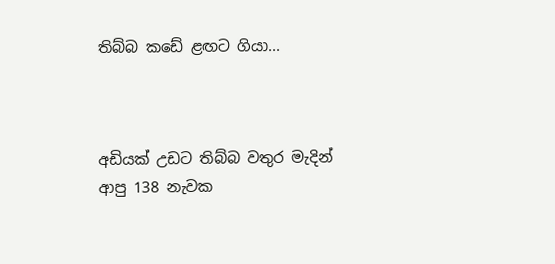තිබ්බ කඩේ ළඟට ගියා...



අඩියක් උඩට තිබ්බ වතුර මැදින් ආපු 138 නැවක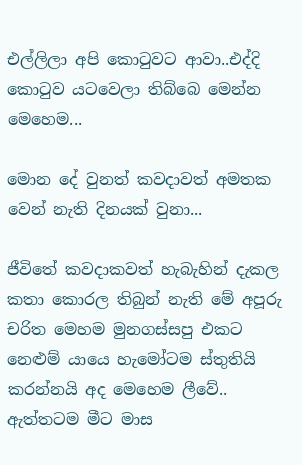එල්ලිලා අපි කො‍ටුවට ආවා..එද්දි කො‍ටුව යටවෙලා තිබ්බෙ මෙන්න මෙහෙම...

මොන දේ වුනත් කවදාවත් අමතක වෙන් නැති දිනයක් වුනා...

ජීවිතේ කවදාකවත් හැබැහින් දැකල කතා කොරල තිබුන් නැති මේ අපූරු චරිත මෙහම මුනගස්සපු එකට නෙළුම් යායෙ හැමෝටම ස්තුතියි කරන්නයි අද මෙහෙම ලීවේ.. ඇත්තටම මීට මාස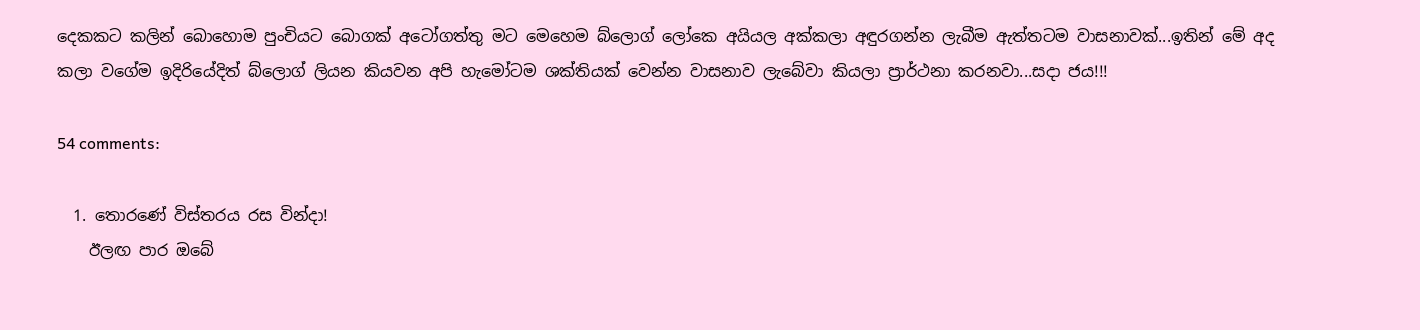දෙකකට කලින් බොහොම පුංචියට බොගක් අටෝගත්තු මට මෙහෙම බ්ලොග් ලෝකෙ අයියල අක්කලා අඳුරගන්න ලැබීම ඇත්තටම වාසනාවක්...ඉතින් මේ අද කලා වගේම ඉදිරියේදිත් බ්ලොග් ලියන කියවන අපි හැමෝටම ශක්තියක් වෙන්න වාසනාව ලැබේවා කියලා ප්‍රාර්ථනා කරනවා...සදා ජය!!!

54 comments:

  1. තොරණේ විස්තරය රස වින්දා!
    ඊලඟ පාර ඔබේ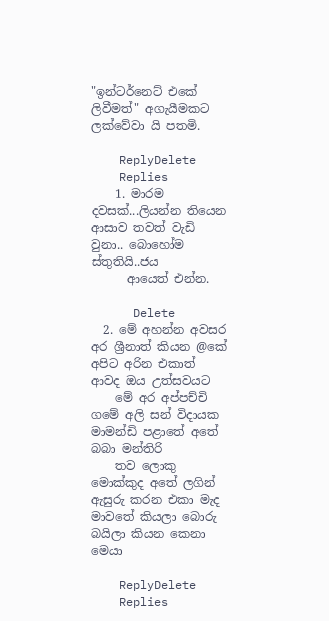"ඉන්ටර්නෙට් එකේ ලිවීමත්" අගැයීමකට ලක්වේවා යි පතමි.

    ReplyDelete
    Replies
    1. මාරම දවසක්...ලියන්න තියෙන ආසාව තවත් වැඩි වුනා.. බොහෝම ස්තුතියි..ජය
      ආයෙත් එන්න.

      Delete
  2. මේ අහන්න අවසර අර ශ්‍රීනාත් කියන @කේ අපිට අරින එකාත් ආවද ඔය උත්සවයට
    මේ අර අප්පච්චි ගමේ අලි සන් විදායක මාමන්ඩි පළාතේ අතේ බබා මන්තිරි
    තව ලොකු මොක්කුද අතේ ලගින් ඇසුරු කරන එකා මැද මාවතේ කියලා බොරු බයිලා කියන කෙනා මෙයා

    ReplyDelete
    Replies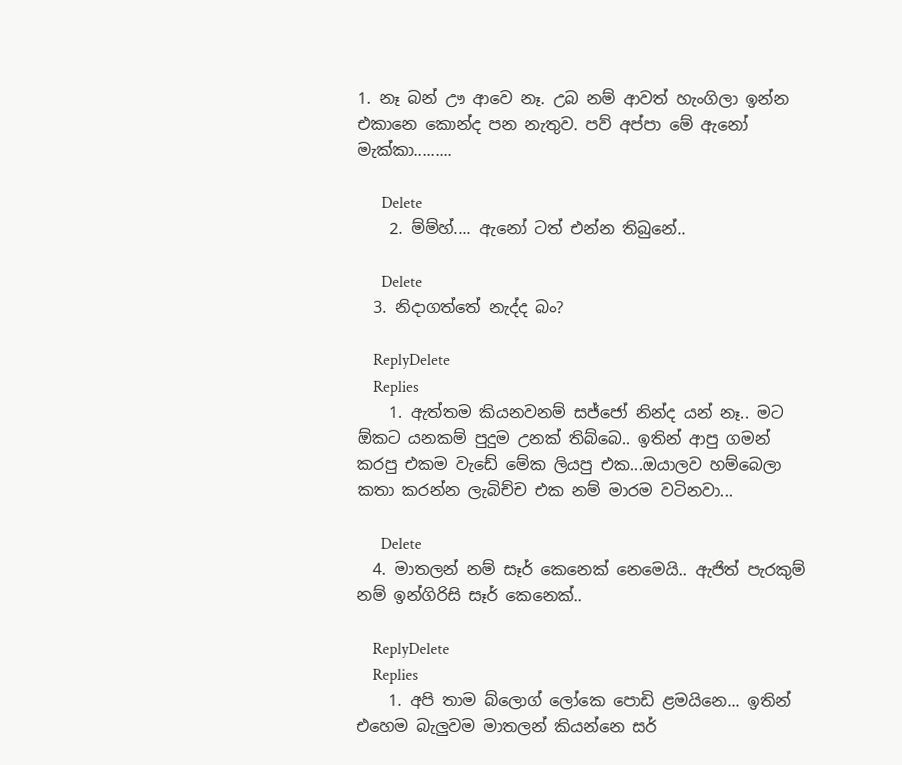1. නෑ බන් ඌ ආවෙ නෑ. උබ නම් ආවත් හැංගිලා ඉන්න එකානෙ කොන්ද පන නැතුව. පව් අප්පා මේ ඇනෝ මැක්කා.........

      Delete
    2. ම්ම්හ්.... ඇනෝ ටත් එන්න තිබුනේ..

      Delete
  3. නිදාගත්තේ නැද්ද බං?

    ReplyDelete
    Replies
    1. ඇත්තම කියනවනම් සජ්ජෝ නින්ද යන් නෑ.. මට ඕකට යනකම් පුදුම උනක් තිබ්බෙ.. ඉතින් ආපු ගමන් කරපු එකම වැඩේ මේක ලියපු එක...ඔයාලව හම්බෙලා කතා කරන්න ලැබිච්ච එක නම් මාරම වටිනවා...

      Delete
  4. මාතලන් නම් සෑර් කෙනෙක් නෙමෙයි.. ඇජිත් පැරකුම් නම් ඉන්ගිරිසි සෑර් කෙනෙක්..

    ReplyDelete
    Replies
    1. අපි තාම බ්ලොග් ලෝකෙ පොඩි ළමයිනෙ... ඉතින් එහෙම බැලුවම මාතලන් කියන්නෙ සර්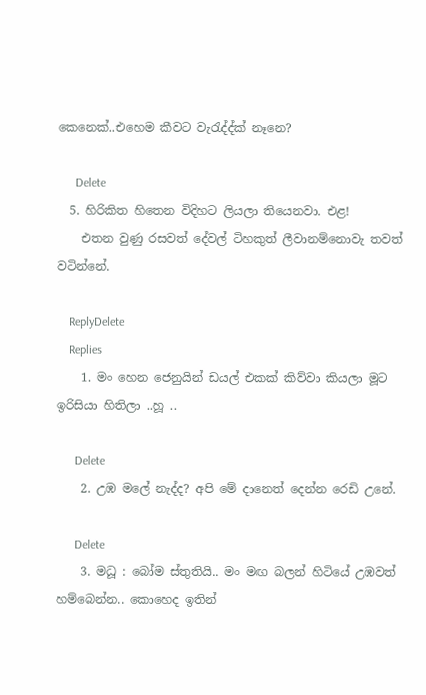කෙනෙක්..එහෙම කීවට වැ‍රැද්ද්ක් නෑනෙ?

      Delete
  5. හිරිකිත හිතෙන විදිහට ලියලා තියෙනවා. එළ!
    එතන වුණු රසවත් දේවල් ටිහකුත් ලීවානම්නොවැ තවත් වටින්නේ.

    ReplyDelete
    Replies
    1. මං හෙන ජෙනුයින් ඩයල් එකක් කිව්වා කියලා මූට ඉරිසියා හිතිලා ..හූ ..

      Delete
    2. උඹ මලේ නැද්ද? අපි මේ දානෙත් දෙන්න රෙඩි උනේ.

      Delete
    3. මධූ : බෝම ස්තුතියි.. මං මඟ බලන් හිටියේ උඹවත් හම්බෙන්න.. කොහෙද ඉතින්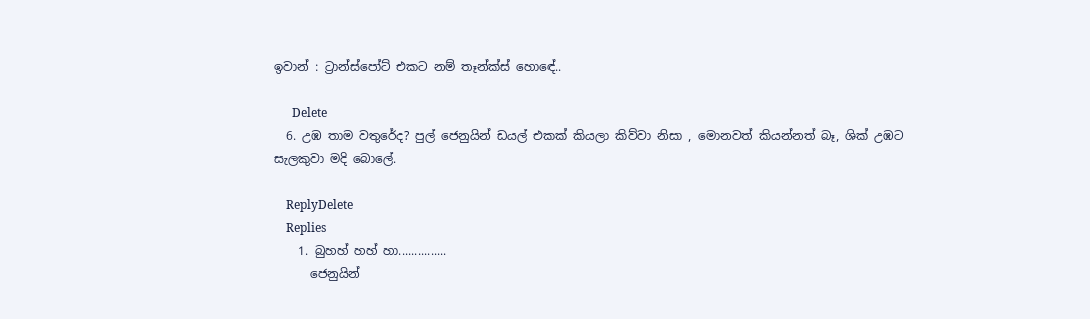ඉවාන් : ට්‍රාන්ස්පෝට් එකට නම් තෑන්ක්ස් හොඳේ..

      Delete
  6. උඹ තාම වතුරේද? පුල් ජෙනුයින් ඩයල් එකක් කියලා කිව්වා නිසා , මොනවත් කියන්නත් බෑ, ශික් උඹට සැලකුවා මදි බොලේ.

    ReplyDelete
    Replies
    1. බුහහ් හහ් හා...............
      ජෙනුයින්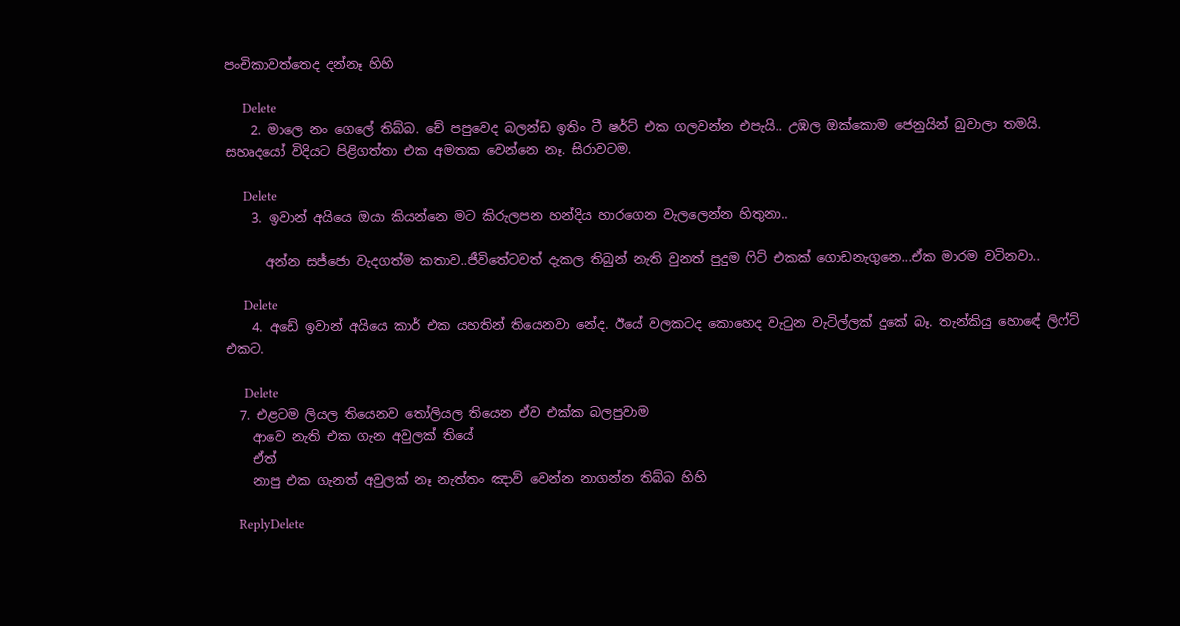පංචිකාවත්තෙද දන්නෑ හිහි

      Delete
    2. මාලෙ නං ගෙලේ තිබ්බ. චේ පපුවෙද බලන්ඩ ඉතිං ටී ෂර්ට් එක ගලවන්න එපැයි.. උඹල ඔක්කොම ජෙනුයින් බුවාලා තමයි. සහෘදයෝ විදියට පිළිගත්තා එක අමතක වෙන්නෙ නෑ. සිරාවටම.

      Delete
    3. ඉවාන් අයියෙ ඔයා කියන්නෙ මට කිරුලපන හන්දිය හාරගෙන වැලලෙන්න හිතුනා..

      අන්න සජ්ජො වැදගත්ම කතාව..ජීවිතේටවත් දැකල තිබුන් නැති වුනත් පුදුම ‍ෆිට් එකක් ගොඩනැගුනෙ...ඒක මාරම වටිනවා..

      Delete
    4. අඩේ ඉවාන් අයියෙ කාර් එක යහතින් තියෙනවා නේද. ඊයේ වලකටද කොහෙද වැටුන වැටිල්ලක් දුකේ බෑ. තැන්කියු හොඳේ ලිෆ්ට් එකට.

      Delete
  7. එළටම ලියල තියෙනව තෝලියල තියෙන ඒව එක්ක බලපුවාම
    ආවෙ නැති එක ගැන අවුලක් තියේ
    ඒත්
    නාපු එක ගැනත් අවුලක් නෑ නැත්තං ඤාව් වෙන්න නාගන්න තිබ්බ හිහි

    ReplyDelete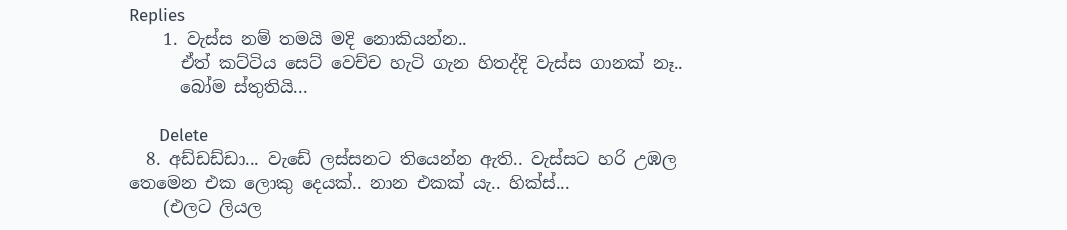Replies
    1. වැස්ස නම් තමයි මදි නොකියන්න..
      ඒත් කට්ටිය සෙට් වෙච්ච හැටි ගැන හිතද්දි වැස්ස ගානක් නෑ..
      බෝම ස්තුතියි...

      Delete
  8. අඩ්ඩඩ්ඩා... වැඩේ ලස්සනට තියෙන්න ඇති.. වැස්සට හරි උඹල තෙමෙන එක ලොකු දෙයක්.. නාන එකක් යැ.. හික්ස්...
    (එලට ලියල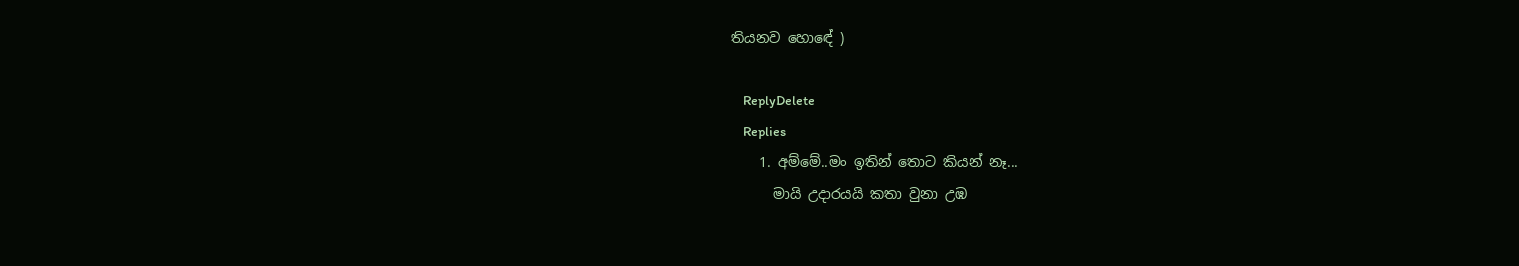තියනව හොඳේ )

    ReplyDelete
    Replies
    1. අම්මේ..මං ඉතින් තොට කියන් නෑ...
      මායි උදාරයයි කතා වුනා උඹ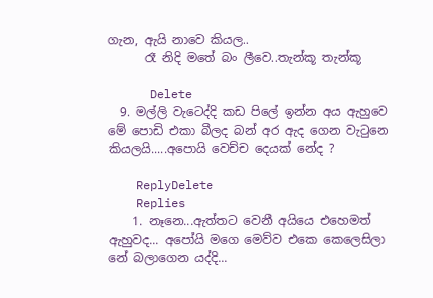ගැන, ඇයි නාවෙ කියල..
      රෑ නිදි මතේ බං ලීවෙ..තැන්කූ තැන්කූ

      Delete
  9. මල්ලි වැටෙද්දි කඩ පිලේ ඉන්න අය ඇහුවෙ මේ පොඩි එකා බීලද බන් අර ඇද ගෙන වැටුනෙ කියලයි.....අපොයි වෙච්ච දෙයක් නේද ?

    ReplyDelete
    Replies
    1. නෑනෙ...ඇත්තට වෙනී අයියෙ එහෙමත් ඇහුවද... අපෝයි මගෙ මෙව්ව එකෙ කෙලෙසිලා නේ බලාගෙන යද්දි...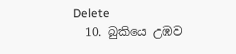Delete
  10. බුකියෙ උඹව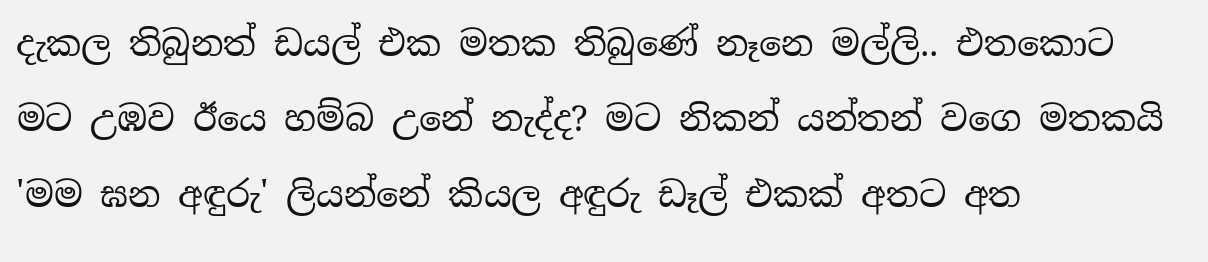දැකල තිබුනත් ඩයල් එක මතක තිබුණේ නෑනෙ මල්ලි.. එතකොට මට උඹව ඊයෙ හම්බ උනේ නැද්ද? මට නිකන් යන්තන් වගෙ මතකයි 'මම ඝන අඳුරු' ලියන්නේ කියල අඳුරු ඩෑල් එකක් අතට අත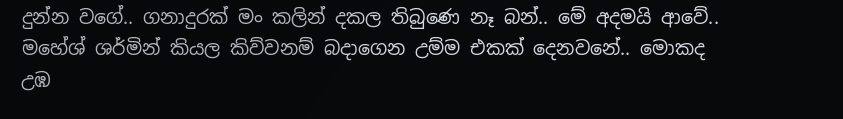දුන්න වගේ.. ගනාදුරක් මං කලින් දකල තිබුණෙ නෑ බන්.. මේ අදමයි ආවේ.. මහේශ් ශර්මින් කියල කිව්වනම් බදාගෙන උම්ම එකක් දෙනවනේ.. මොකද උඹ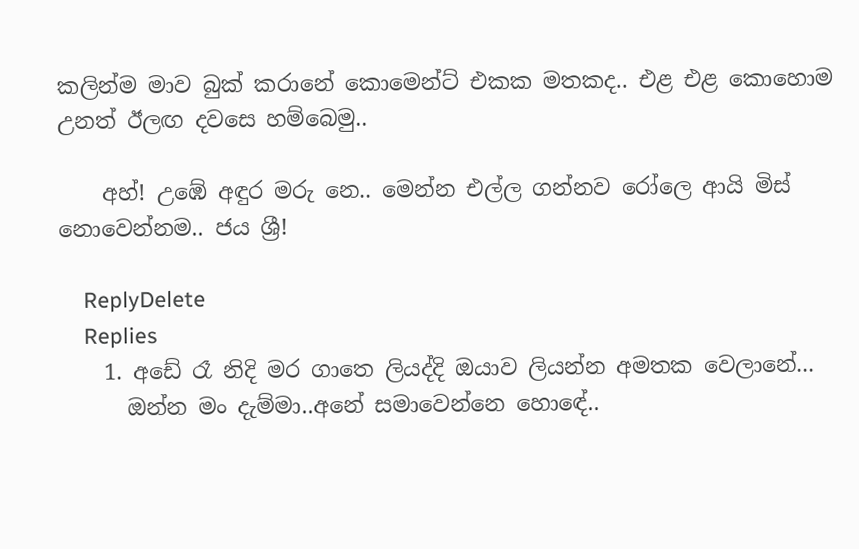කලින්ම මාව බුක් කරානේ කොමෙන්ට් එකක මතකද.. එළ එළ කොහොම උනත් ඊලඟ දවසෙ හම්බෙමු..

    අහ්! උඹේ අඳුර මරු නෙ.. මෙන්න එල්ල ගන්නව රෝලෙ ආයි මිස් නොවෙන්නම.. ජය ශ්‍රී!

    ReplyDelete
    Replies
    1. අඩේ රෑ නිදි මර ගාතෙ ලියද්දි ඔයාව ලියන්න අමතක වෙලානේ...
      ඔන්න මං දැම්මා..අනේ සමාවෙන්නෙ හොඳේ..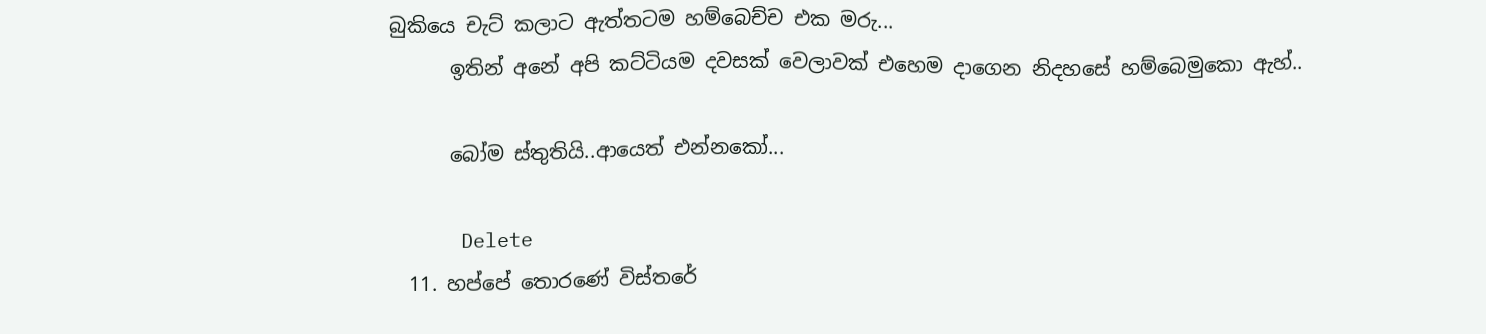බුකියෙ චැට් කලාට ඇත්තටම හම්බෙච්ච එක මරු...
      ඉතින් අනේ අපි කට්ටියම දවසක් වෙලාවක් එහෙම දාගෙන නිදහසේ හම්බෙමුකො ඇහ්..

      බෝම ස්තුතියි..ආයෙත් එන්නකෝ...

      Delete
  11. හප්පේ තොරණේ විස්තරේ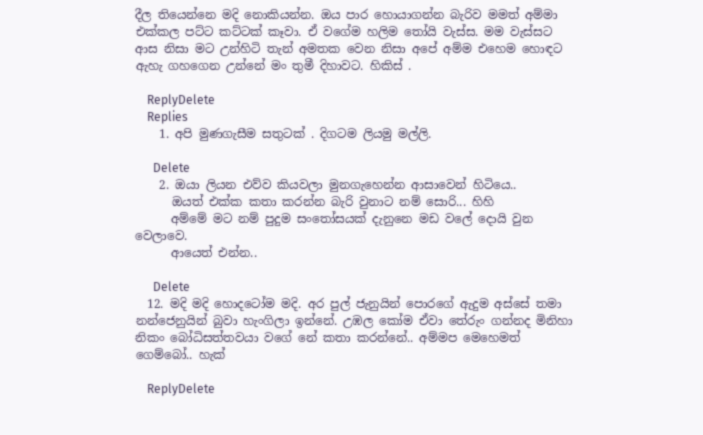දීල තියෙන්නෙ මදි නොකියන්න. ඔය පාර හොයාගන්න බැරිව මමත් අම්මා එක්කල පට්ට කට්ටක් කෑවා. ඒ වගේම හලිම තෝයි වැස්ස. මම වැස්සට ආස නිසා මට උන්හිටි තැන් අමතක වෙන නිසා අපේ අම්ම එහෙම හොඳට ඇහැ ගහගෙන උන්නේ මං තුමී දිහාවට. හිකිස් .

    ReplyDelete
    Replies
    1. අපි මුණගැසීම සතුටක් . දිගටම ලියමු මල්ලි.

      Delete
    2. ඔයා ලියන එව්ව කියවලා මුනගැහෙන්න ආසාවෙන් හිටියෙ..
      ඔයත් එක්ක කතා කරන්න බැරි වුනාට නම් සොරි... හිහි
      අම්මේ මට නම් පුදුම සං‍තෝසයක් දැනුනෙ මඩ වලේ දොයි වුන වෙලාවෙ.
      ආයෙත් එන්න..

      Delete
  12. මදි මදි හොදටෝම මදි. අර පුල් ජැනුයින් පොරගේ ඇදුම අස්සේ තමා නන්ජෙනුයින් බුවා හැංගිලා ඉන්නේ. උඹල කෝම ඒවා තේරුං ගන්නද මිනිහා නිකං බෝධිසත්තවයා වගේ නේ කතා කරන්නේ.. අම්මප මෙහෙමත් ගෙම්බෝ.. හැක්

    ReplyDelete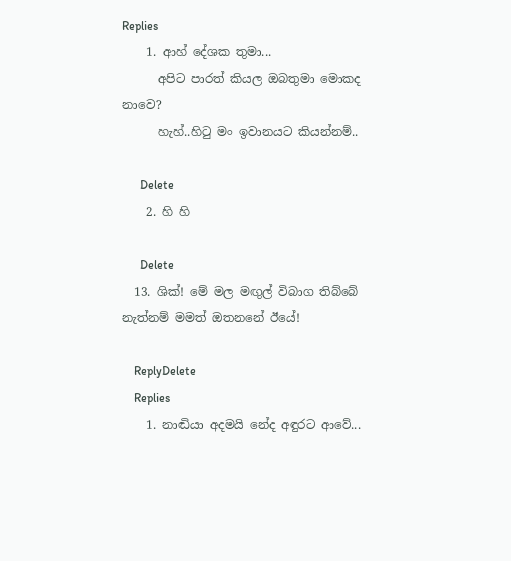Replies
    1. ආහ් දේශක තුමා...
      අපිට පාරත් කියල ඔබතුමා මොකද නාවෙ?
      හැහ්..හි‍ටු මං ඉවානයට කියන්නම්..

      Delete
    2. හි හි

      Delete
  13. ශික්! මේ මල මඟුල් විබාග තිබ්බේ නැත්නම් මමත් ඔතනනේ ඊයේ!

    ReplyDelete
    Replies
    1. නාඬියා අදමයි නේද අඳුරට ආවේ...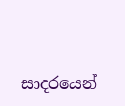සාදරයෙන්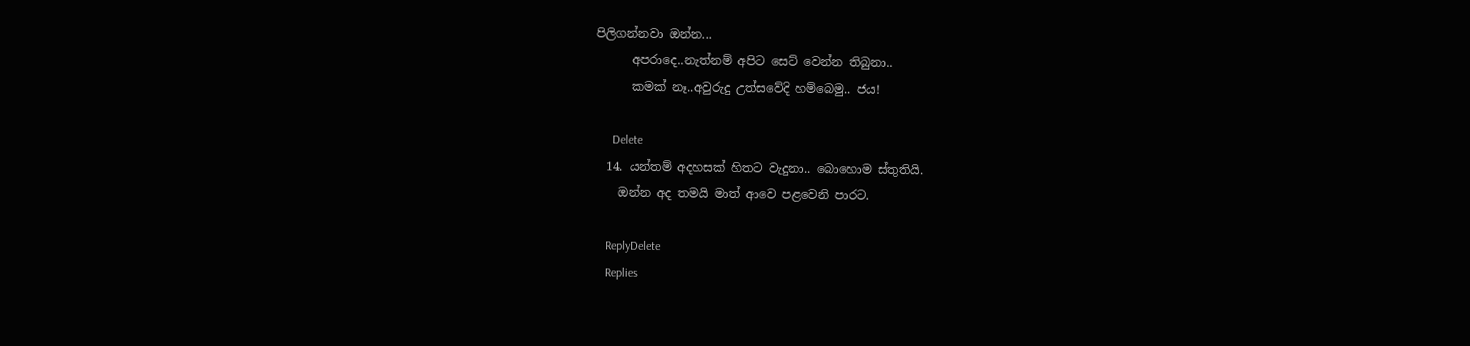පිලිගන්නවා ඔන්න...
      අපරාදෙ..නැත්නම් අපිට සෙට් වෙන්න තිබුනා..
      කමක් නෑ..අවුරුදු උත්සවේදි හම්බෙමු.. ජය!

      Delete
  14. යන්තම් අදහසක් හිතට වැදුනා.. බොහොම ස්තුතියි.
    ඔන්න අද තමයි මාත් ආවෙ පළවෙනි පාරට.

    ReplyDelete
    Replies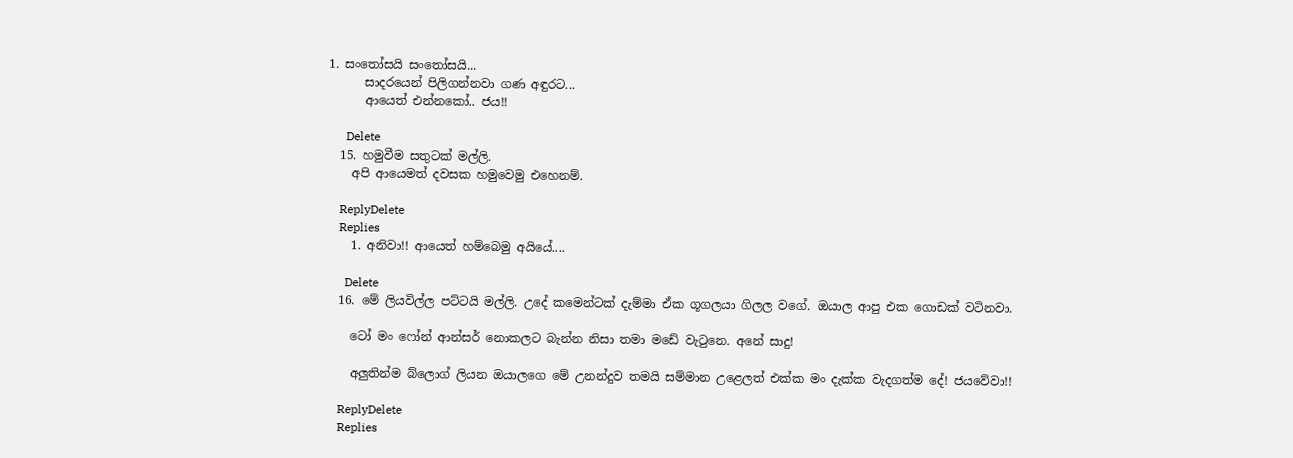1. සං‍තෝසයි සං‍තෝසයි...
      සාදරයෙන් පිලිගන්නවා ගණ අඳුරට...
      ආයෙත් එන්නකෝ.. ජය!!

      Delete
  15. හමුවීම සතුටක් මල්ලි.
    අපි ආයෙමත් දවසක හමුවෙමු එහෙනම්.

    ReplyDelete
    Replies
    1. අනිවා!! ආයෙත් හම්බෙමු අයියේ....

      Delete
  16. මේ ලියවිල්ල පට්ටයි මල්ලි. උදේ කමෙන්ටක් දැම්මා ඒක ගූගලයා ගිලල වගේ. ඔයාල ආපු එක ගොඩක් වටිනවා.

    ටෝ මං ෆෝන් ආන්සර් නොකලට බැන්න නිසා තමා මඩේ වැටුනෙ. අනේ සාදු!

    අලුතින්ම බ්ලොග් ලියන ඔයාලගෙ මේ උනන්දුව තමයි සම්මාන උළෙලත් එක්ක මං දැක්ක වැදගත්ම දේ! ජයවේවා!!

    ReplyDelete
    Replies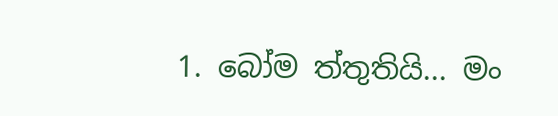1. බෝම ත්තුතියි... මං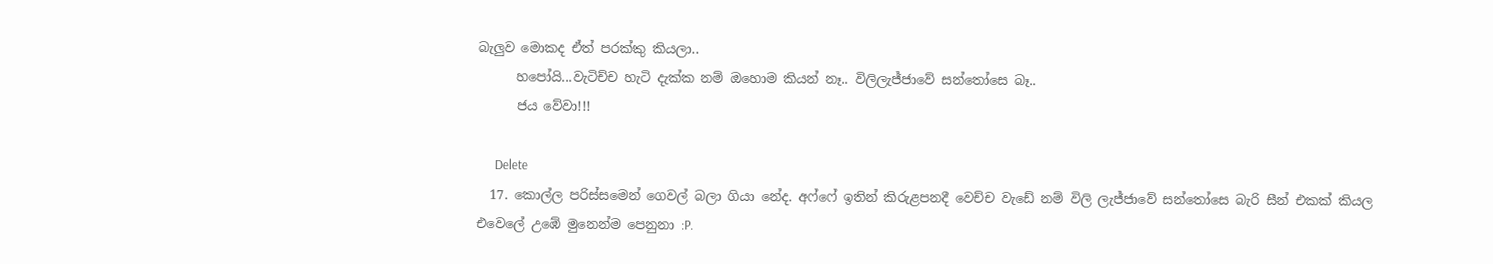බැලුව මොකද ඒත් පරක්කු කියලා..
      හපෝයි...වැටිච්ච හැටි දැක්ක නම් ඔහොම කියන් නෑ.. විලිලැජ්ජාවේ සන්‍තෝසෙ බෑ..
      ජය වේවා!!!

      Delete
  17. කොල්ල පරිස්සමෙන් ගෙවල් බලා ගියා නේද. අෆ්ෆේ ඉතින් කිරුළපනදී වෙච්ච වැඩේ නම් විලි ලැජ්ජාවේ සන්තෝසෙ බැරි සීන් එකක් කියල එවෙලේ උඹේ මුනෙන්ම පෙනුනා :P.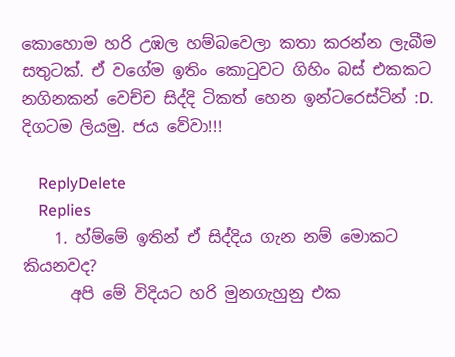කොහොම හරි උඹල හම්බවෙලා කතා කරන්න ලැබීම සතුටක්. ඒ වගේම ඉතිං කොටුවට ගිහිං බස් එකකට නගිනකන් වෙච්ච සිද්දි ටිකත් හෙන ඉන්ටරෙස්ටින් :D. දිගටම ලියමු. ජය වේවා!!!

    ReplyDelete
    Replies
    1. හ්ම්මේ ඉතින් ඒ සිද්දිය ගැන නම් මොකට කියනවද?
      අපි මේ විදියට හරි මුනගැහුනු එක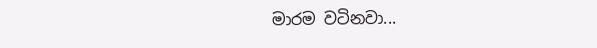මාරම වටිනවා...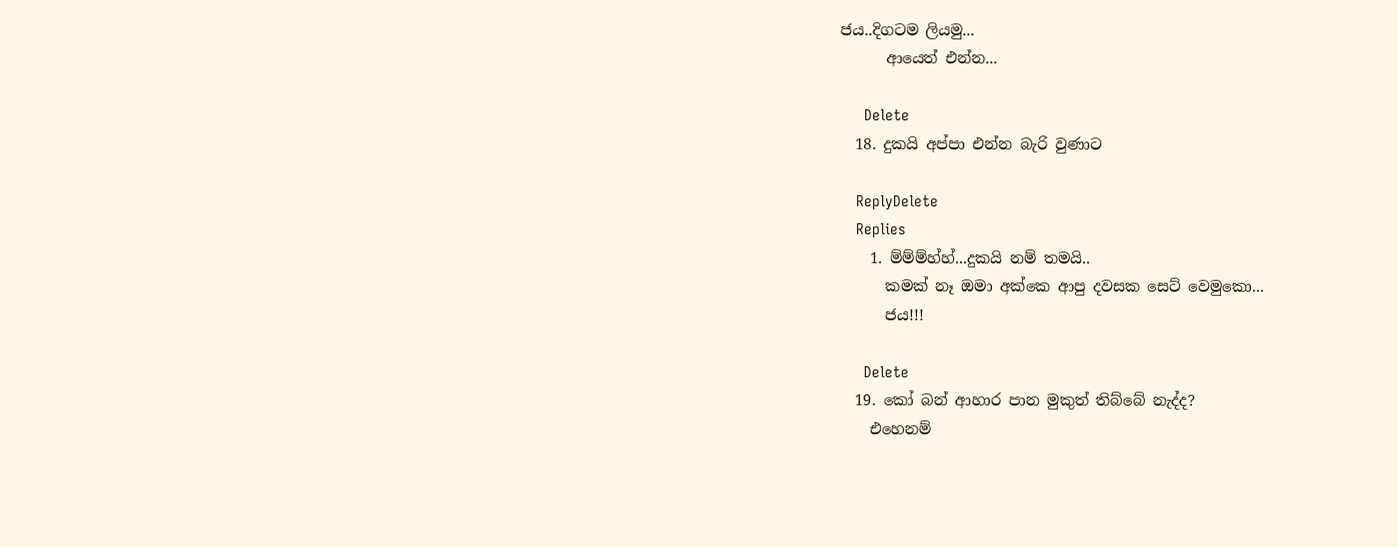ජය..දිගටම ලියමු...
      ආයෙත් එන්න...

      Delete
  18. දුකයි අප්පා එන්න බැරි වුණාට

    ReplyDelete
    Replies
    1. ම්ම්ම්හ්හ්...දුකයි නම් තමයි..
      කමක් නෑ ඔමා අක්කෙ ආපු දවසක සෙට් වෙමුකො...
      ජය!!!

      Delete
  19. කෝ බන් ආහාර පාන මුකුත් තිබ්බේ නැද්ද?
    එහෙනම්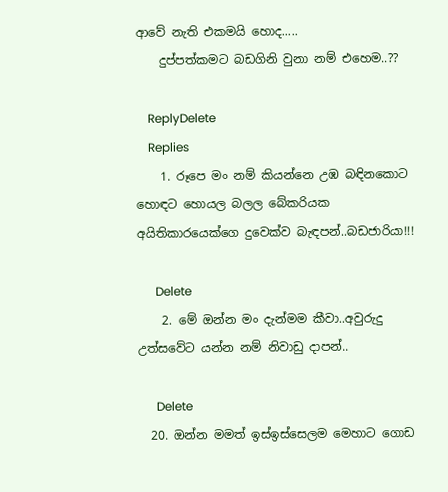ආවේ නැති එකමයි හොද.....
    දුප්පත්කමට බඩගිනි වුනා නම් එහෙම..??

    ReplyDelete
    Replies
    1. රූපෙ මං නම් කියන්නෙ උඹ බඳිනකොට හොඳට හොයල බලල බේකරියක අයිතිකාරයෙක්ගෙ දුවෙක්ව බැඳපන්..බඩජාරියා!!!

      Delete
    2. මේ ඔන්න මං දැන්මම කීවා..අවුරුදු උත්සවේට යන්න නම් නිවාඩු දාපන්..

      Delete
  20. ඔන්න මමත් ඉස්ඉස්සෙලම මෙහාට ගොඩ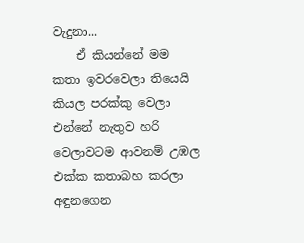වැදුනා...
    ඒ කියන්නේ මම කතා ඉවරවෙලා තියෙයි කියල පරක්කු වෙලා එන්නේ නැතුව හරි වෙලාවටම ආවනම් උඹල එක්ක කතාබහ කරලා අඳුනගෙන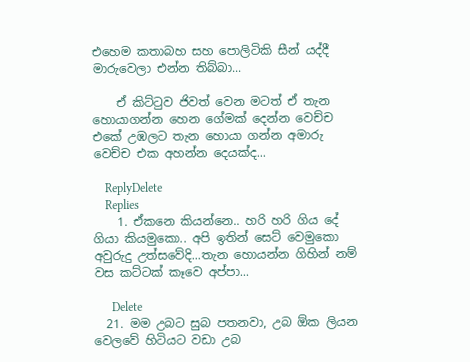එහෙම කතාබහ සහ පොලිටිකි සීන් යද්දී මාරුවෙලා එන්න තිබ්බා...

    ඒ කිට්ටුව ජිවත් වෙන මටත් ඒ තැන හොයාගන්න හෙන ගේමක් දෙන්න වෙච්ච එකේ උඹලට තැන හොයා ගන්න අමාරු වෙච්ච එක අහන්න දෙයක්ද...

    ReplyDelete
    Replies
    1. ඒකනෙ කියන්නෙ.. හරි හරි ගිය දේ ගියා කියමුකො.. අපි ඉතින් සෙට් වෙමුකො අවුරුදු උත්සවේදි...තැන හොයන්න ගිහින් නම් වස කට්ටක් කෑවෙ අප්පා...

      Delete
  21. මම උබට සුබ පතනවා, උබ ඕක ලියන වෙලවේ හිටියට වඩා උබ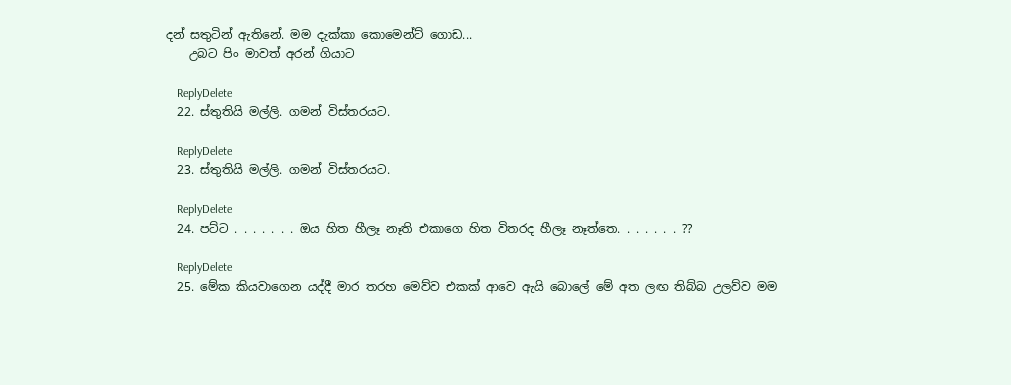දන් සතුටින් ඇතිනේ. මම දැක්කා කොමෙන්ට් ගොඩ...
    උබට පිං මාවත් අරන් ගියාට

    ReplyDelete
  22. ස්තුතියි මල්ලි. ගමන් විස්තරයට.

    ReplyDelete
  23. ස්තුතියි මල්ලි. ගමන් විස්තරයට.

    ReplyDelete
  24. පට්ට . . . . . . . ඔය හිත හීලෑ නෑති එකාගෙ හිත විතරද හීලෑ නෑත්තෙ. . . . . . . ??

    ReplyDelete
  25. මේක කියවාගෙන යද්දී මාර තරහ මෙව්ව එකක් ආවෙ ඇයි බොලේ මේ අත ලඟ තිබ්බ උලව්ව මම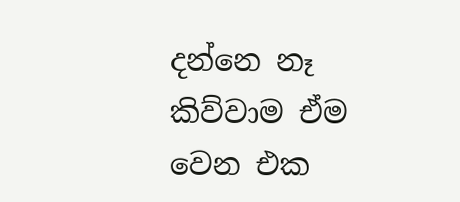දන්නෙ නෑ කිව්වාම ඒම වෙන එක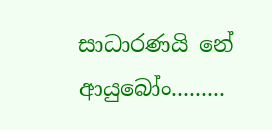සාධාරණයි නේ ආයුබෝං.........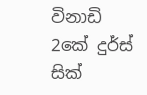විනාඩි 2කේ දුර්ස් සික්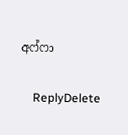අෆ්ෆා

    ReplyDelete